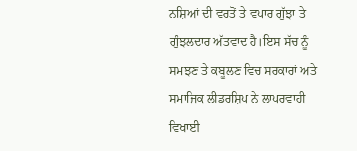ਨਸ਼ਿਆਂ ਦੀ ਵਰਤੋਂ ਤੇ ਵਪਾਰ ਗੁੱਝਾ ਤੇ ਗੁੰਝਲਦਾਰ ਅੱਤਵਾਦ ਹੈ।ਇਸ ਸੱਚ ਨੂੰ ਸਮਝਣ ਤੇ ਕਬੂਲਣ ਵਿਚ ਸਰਕਾਰਾਂ ਅਤੇ ਸਮਾਜਿਕ ਲੀਡਰਸ਼ਿਪ ਨੇ ਲਾਪਰਵਾਹੀ ਵਿਖਾਈ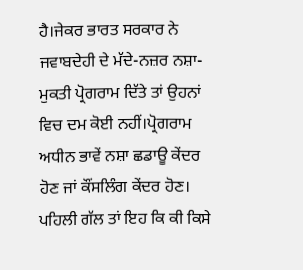ਹੈ।ਜੇਕਰ ਭਾਰਤ ਸਰਕਾਰ ਨੇ ਜਵਾਬਦੇਹੀ ਦੇ ਮੱਦੇ-ਨਜ਼ਰ ਨਸ਼ਾ-ਮੁਕਤੀ ਪ੍ਰੋਗਰਾਮ ਦਿੱਤੇ ਤਾਂ ਉਹਨਾਂ ਵਿਚ ਦਮ ਕੋਈ ਨਹੀਂ।ਪ੍ਰੋਗਰਾਮ ਅਧੀਨ ਭਾਵੇਂ ਨਸ਼ਾ ਛਡਾਊ ਕੇਂਦਰ ਹੋਣ ਜਾਂ ਕੌਂਸਲਿੰਗ ਕੇਂਦਰ ਹੋਣ। ਪਹਿਲੀ ਗੱਲ ਤਾਂ ਇਹ ਕਿ ਕੀ ਕਿਸੇ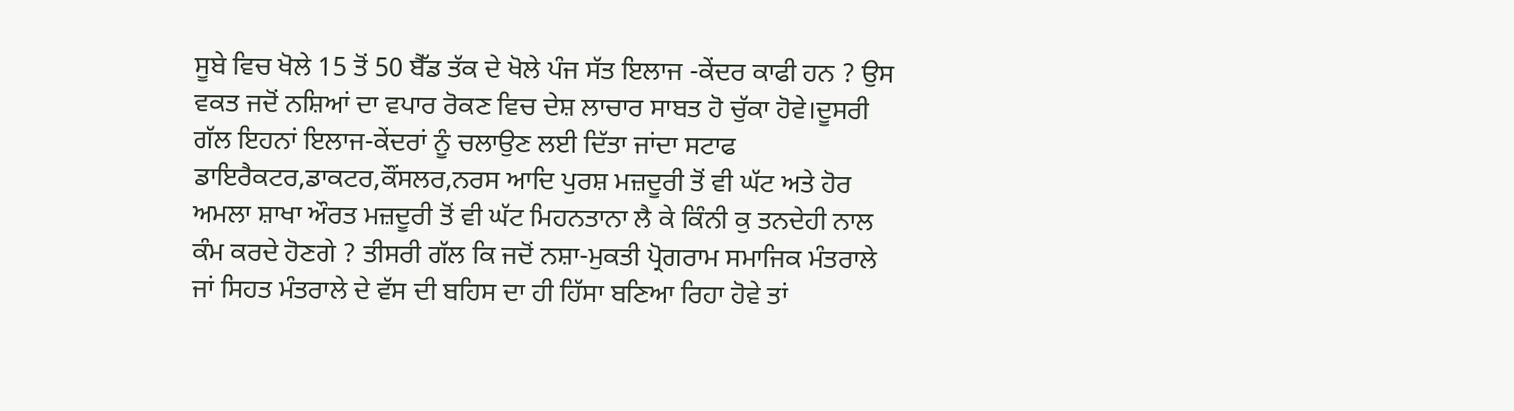ਸੂਬੇ ਵਿਚ ਖੋਲੇ 15 ਤੋਂ 50 ਬੈੱਡ ਤੱਕ ਦੇ ਖੋਲੇ ਪੰਜ ਸੱਤ ਇਲਾਜ -ਕੇਂਦਰ ਕਾਫੀ ਹਨ ? ਉਸ ਵਕਤ ਜਦੋਂ ਨਸ਼ਿਆਂ ਦਾ ਵਪਾਰ ਰੋਕਣ ਵਿਚ ਦੇਸ਼ ਲਾਚਾਰ ਸਾਬਤ ਹੋ ਚੁੱਕਾ ਹੋਵੇ।ਦੂਸਰੀ ਗੱਲ ਇਹਨਾਂ ਇਲਾਜ-ਕੇਂਦਰਾਂ ਨੂੰ ਚਲਾਉਣ ਲਈ ਦਿੱਤਾ ਜਾਂਦਾ ਸਟਾਫ ਡਾਇਰੈਕਟਰ,ਡਾਕਟਰ,ਕੌਂਸਲਰ,ਨਰਸ ਆਦਿ ਪੁਰਸ਼ ਮਜ਼ਦੂਰੀ ਤੋਂ ਵੀ ਘੱਟ ਅਤੇ ਹੋਰ ਅਮਲਾ ਸ਼ਾਖਾ ਔਰਤ ਮਜ਼ਦੂਰੀ ਤੋਂ ਵੀ ਘੱਟ ਮਿਹਨਤਾਨਾ ਲੈ ਕੇ ਕਿੰਨੀ ਕੁ ਤਨਦੇਹੀ ਨਾਲ ਕੰਮ ਕਰਦੇ ਹੋਣਗੇ ? ਤੀਸਰੀ ਗੱਲ ਕਿ ਜਦੋਂ ਨਸ਼ਾ-ਮੁਕਤੀ ਪ੍ਰੋਗਰਾਮ ਸਮਾਜਿਕ ਮੰਤਰਾਲੇ ਜਾਂ ਸਿਹਤ ਮੰਤਰਾਲੇ ਦੇ ਵੱਸ ਦੀ ਬਹਿਸ ਦਾ ਹੀ ਹਿੱਸਾ ਬਣਿਆ ਰਿਹਾ ਹੋਵੇ ਤਾਂ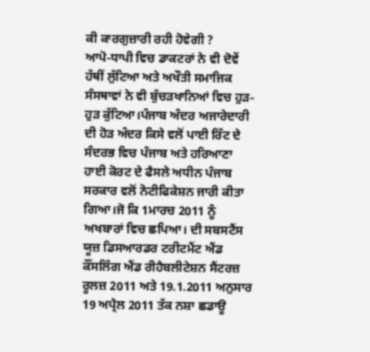ਕੀ ਕਾਰਗੁਜ਼ਾਰੀ ਰਹੀ ਹੋਵੇਗੀ ?
ਆਪੋ-ਧਾਪੀ ਵਿਚ ਡਾਕਟਰਾਂ ਨੇ ਵੀ ਦੋਵੇਂ ਹੱਥੀਂ ਲੁੱਟਿਆ ਅਤੇ ਅਖੌਤੀ ਸਮਾਜਿਕ ਸੰਸਥਾਵਾਂ ਨੇ ਵੀ ਬੁੱਚੜਖਾਨਿਆਂ ਵਿਚ ਹੁੜ-ਹੁੜ ਕੁੱਟਿਆ।ਪੰਜਾਬ ਅੰਦਰ ਅਜਾਰੇਦਾਰੀ ਦੀ ਹੋੜ ਅੰਦਰ ਕਿਸੇ ਵਲੋਂ ਪਾਈ ਰਿੱਟ ਦੇ ਸੰਦਰਭ ਵਿਚ ਪੰਜਾਬ ਅਤੇ ਹਰਿਆਣਾ ਹਾਈ ਕੋਰਟ ਦੇ ਫੈਸਲੇ ਅਧੀਨ ਪੰਜਾਬ ਸਰਕਾਰ ਵਲੋਂ ਨੋਟੀਫਿਕੇਸ਼ਨ ਜਾਰੀ ਕੀਤਾ ਗਿਆ।ਜੋ ਕਿ 1ਮਾਰਚ 2011 ਨੂੰ ਅਖਬਾਰਾਂ ਵਿਚ ਛਪਿਆ। ਦੀ ਸਬਸਟੈਂਸ ਯੂਜ਼ ਡਿਸਆਰਡਰ ਟਰੀਟਮੈਂਟ ਐਂਡ ਕੌਂਸਲਿੰਗ ਐਂਡ ਰੀਹੈਬਲੀਟੇਸ਼ਨ ਸੈਂਟਰਜ਼ ਰੂਲਜ਼ 2011 ਅਤੇ 19.1.2011 ਅਨੁਸਾਰ 19 ਅਪ੍ਰੈਲ 2011 ਤੱਕ ਨਸ਼ਾ ਛਡਾਊ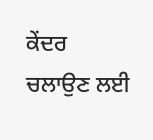ਕੇਂਦਰ ਚਲਾਉਣ ਲਈ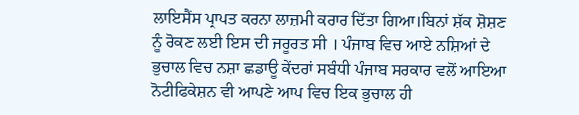ਲਾਇਸੈਂਸ ਪ੍ਰਾਪਤ ਕਰਨਾ ਲਾਜ਼ਮੀ ਕਰਾਰ ਦਿੱਤਾ ਗਿਆ।ਬਿਨਾਂ ਸ਼ੱਕ ਸ਼ੋਸ਼ਣ ਨੂੰ ਰੋਕਣ ਲਈ ਇਸ ਦੀ ਜਰੂਰਤ ਸੀ । ਪੰਜਾਬ ਵਿਚ ਆਏ ਨਸ਼ਿਆਂ ਦੇ ਭੁਚਾਲ ਵਿਚ ਨਸ਼ਾ ਛਡਾਊ ਕੇਂਦਰਾਂ ਸਬੰਧੀ ਪੰਜਾਬ ਸਰਕਾਰ ਵਲੋਂ ਆਇਆ ਨੋਟੀਫਿਕੇਸ਼ਨ ਵੀ ਆਪਣੇ ਆਪ ਵਿਚ ਇਕ ਭੁਚਾਲ ਹੀ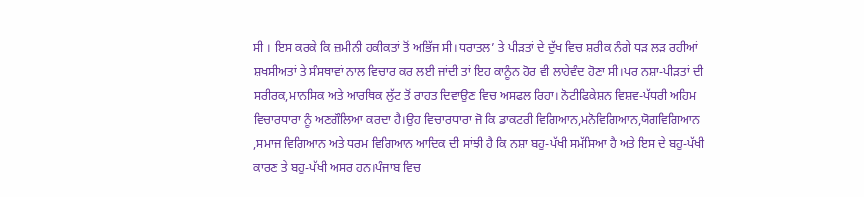ਸੀ । ਇਸ ਕਰਕੇ ਕਿ ਜ਼ਮੀਨੀ ਹਕੀਕਤਾਂ ਤੋਂ ਅਭਿੱਜ ਸੀ।ਧਰਾਤਲ’ ਤੇ ਪੀੜਤਾਂ ਦੇ ਦੁੱਖ ਵਿਚ ਸ਼ਰੀਕ ਨੰਗੇ ਧੜ ਲੜ ਰਹੀਆਂ ਸ਼ਖਸੀਅਤਾਂ ਤੇ ਸੰਸਥਾਵਾਂ ਨਾਲ ਵਿਚਾਰ ਕਰ ਲਈ ਜਾਂਦੀ ਤਾਂ ਇਹ ਕਾਨੂੰਨ ਹੋਰ ਵੀ ਲਾਹੇਵੰਦ ਹੋਣਾ ਸੀ।ਪਰ ਨਸ਼ਾ-ਪੀੜਤਾਂ ਦੀ ਸਰੀਰਕ,ਮਾਨਸਿਕ ਅਤੇ ਆਰਥਿਕ ਲੁੱਟ ਤੋਂ ਰਾਹਤ ਦਿਵਾਉਣ ਵਿਚ ਅਸਫਲ ਰਿਹਾ। ਨੋਟੀਫਿਕੇਸ਼ਨ ਵਿਸ਼ਵ-ਪੱਧਰੀ ਅਹਿਮ ਵਿਚਾਰਧਾਰਾ ਨੂੰ ਅਣਗੌਲਿਆ ਕਰਦਾ ਹੈ।ਉਹ ਵਿਚਾਰਧਾਰਾ ਜੋ ਕਿ ਡਾਕਟਰੀ ਵਿਗਿਆਨ,ਮਨੋਵਿਗਿਆਨ,ਯੋਗਵਿਗਿਆਨ ,ਸਮਾਜ ਵਿਗਿਆਨ ਅਤੇ ਧਰਮ ਵਿਗਿਆਨ ਆਦਿਕ ਦੀ ਸਾਂਝੀ ਹੈ ਕਿ ਨਸ਼ਾ ਬਹੁ-ਪੱਖੀ ਸਮੱਸਿਆ ਹੈ ਅਤੇ ਇਸ ਦੇ ਬਹੁ-ਪੱਖੀ ਕਾਰਣ ਤੇ ਬਹੁ-ਪੱਖੀ ਅਸਰ ਹਨ।ਪੰਜਾਬ ਵਿਚ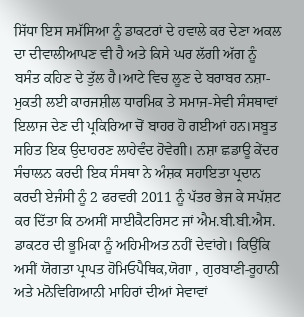ਸਿੱਧਾ ਇਸ ਸਮੱਸਿਆ ਨੂੰ ਡਾਕਟਰਾਂ ਦੇ ਹਵਾਲੇ ਕਰ ਦੇਣਾ ਅਕਲ ਦਾ ਦੀਵਾਲੀਆਪਣ ਵੀ ਹੈ ਅਤੇ ਕਿਸੇ ਘਰ ਲੱਗੀ ਅੱਗ ਨੂੰ ਬਸੰਤ ਕਹਿਣ ਦੇ ਤੁੱਲ ਹੈ।ਆਟੇ ਵਿਚ ਲੂਣ ਦੇ ਬਰਾਬਰ ਨਸ਼ਾ-ਮੁਕਤੀ ਲਈ ਕਾਰਜਸ਼ੀਲ ਧਾਰਮਿਕ ਤੇ ਸਮਾਜ-ਸੇਵੀ ਸੰਸਥਾਵਾਂ ਇਲਾਜ ਦੇਣ ਦੀ ਪ੍ਰਕਿਰਿਆ ਚੋਂ ਬਾਹਰ ਹੋ ਗਈਆਂ ਹਨ।ਸਬੂਤ ਸਹਿਤ ਇਕ ਉਦਾਹਰਣ ਲਾਹੇਵੰਦ ਹੋਵੇਗੀ। ਨਸ਼ਾ ਛਡਾਊ ਕੇਂਦਰ ਸੰਚਾਲਨ ਕਰਦੀ ਇਕ ਸੰਸਥਾ ਨੇ ਅੰਸ਼ਕ ਸਹਾਇਤਾ ਪ੍ਰਦਾਨ ਕਰਦੀ ਏਜੰਸੀ ਨੂੰ 2 ਫਰਵਰੀ 2011 ਨੂੰ ਪੱਤਰ ਭੇਜ ਕੇ ਸਪੱਸ਼ਟ ਕਰ ਦਿੱਤਾ ਕਿ ਠਅਸੀਂ ਸਾਈਕੈਟਰਿਸਟ ਜਾਂ ਐਮ.ਬੀ.ਬੀ.ਐਸ. ਡਾਕਟਰ ਦੀ ਭੂਮਿਕਾ ਨੂੰ ਅਹਿਮੀਅਤ ਨਹੀਂ ਦੇਵਾਂਗੇ। ਕਿਉਂਕਿ ਅਸੀਂ ਯੋਗਤਾ ਪ੍ਰਾਪਤ ਹੋਮਿਓਪੈਥਿਕ,ਯੋਗਾ , ਗੁਰਬਾਣੀ-ਰੂਹਾਨੀ ਅਤੇ ਮਨੋਵਿਗਿਆਨੀ ਮਾਹਿਰਾਂ ਦੀਆਂ ਸੇਵਾਵਾਂ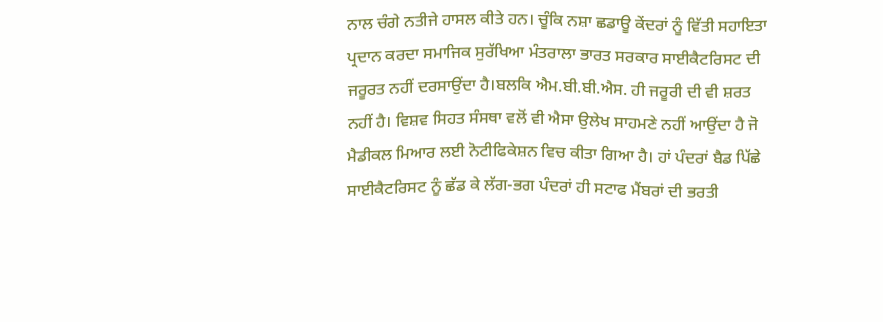ਨਾਲ ਚੰਗੇ ਨਤੀਜੇ ਹਾਸਲ ਕੀਤੇ ਹਨ। ਚੂੰਕਿ ਨਸ਼ਾ ਛਡਾਊ ਕੇਂਦਰਾਂ ਨੂੰ ਵਿੱਤੀ ਸਹਾਇਤਾ ਪ੍ਰਦਾਨ ਕਰਦਾ ਸਮਾਜਿਕ ਸੁਰੱਖਿਆ ਮੰਤਰਾਲਾ ਭਾਰਤ ਸਰਕਾਰ ਸਾਈਕੈਟਰਿਸਟ ਦੀ ਜਰੂਰਤ ਨਹੀਂ ਦਰਸਾਉਂਦਾ ਹੈ।ਬਲਕਿ ਐਮ.ਬੀ.ਬੀ.ਐਸ. ਹੀ ਜਰੂਰੀ ਦੀ ਵੀ ਸ਼ਰਤ ਨਹੀਂ ਹੈ। ਵਿਸ਼ਵ ਸਿਹਤ ਸੰਸਥਾ ਵਲੋਂ ਵੀ ਐਸਾ ਉਲੇਖ ਸਾਹਮਣੇ ਨਹੀਂ ਆਉਂਦਾ ਹੈ ਜੋ ਮੈਡੀਕਲ ਮਿਆਰ ਲਈ ਨੋਟੀਫਿਕੇਸ਼ਨ ਵਿਚ ਕੀਤਾ ਗਿਆ ਹੈ। ਹਾਂ ਪੰਦਰਾਂ ਬੈਡ ਪਿੱਛੇ ਸਾਈਕੈਟਰਿਸਟ ਨੂੰ ਛੱਡ ਕੇ ਲੱਗ-ਭਗ ਪੰਦਰਾਂ ਹੀ ਸਟਾਫ ਮੈਂਬਰਾਂ ਦੀ ਭਰਤੀ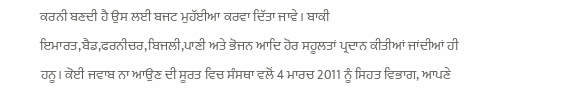ਕਰਨੀ ਬਣਦੀ ਹੈ ਉਸ ਲਈ ਬਜਟ ਮੁਹੱਈਆ ਕਰਵਾ ਦਿੱਤਾ ਜਾਵੇ। ਬਾਕੀ ਇਮਾਰਤ,ਬੈਡ,ਫਰਨੀਚਰ,ਬਿਜਲੀ,ਪਾਣੀ ਅਤੇ ਭੋਜਨ ਆਦਿ ਹੋਰ ਸਹੂਲਤਾਂ ਪ੍ਰਦਾਨ ਕੀਤੀਆਂ ਜਾਂਦੀਆਂ ਹੀ ਹਨੂ। ਕੋਈ ਜਵਾਬ ਨਾ ਆਉਣ ਦੀ ਸੂਰਤ ਵਿਚ ਸੰਸਥਾ ਵਲੋਂ 4 ਮਾਰਚ 2011 ਨੂੰ ਸਿਹਤ ਵਿਭਾਗ, ਆਪਣੇ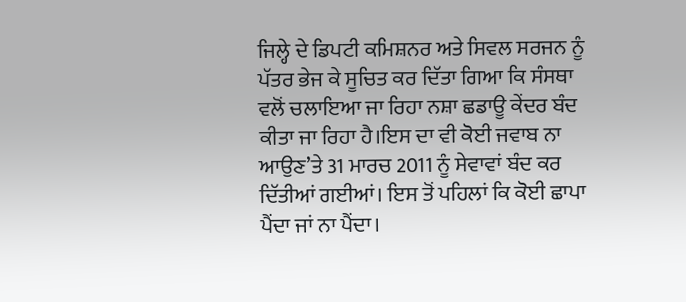ਜਿਲ੍ਹੇ ਦੇ ਡਿਪਟੀ ਕਮਿਸ਼ਨਰ ਅਤੇ ਸਿਵਲ ਸਰਜਨ ਨੂੰ ਪੱਤਰ ਭੇਜ ਕੇ ਸੂਚਿਤ ਕਰ ਦਿੱਤਾ ਗਿਆ ਕਿ ਸੰਸਥਾ ਵਲੋਂ ਚਲਾਇਆ ਜਾ ਰਿਹਾ ਨਸ਼ਾ ਛਡਾਊ ਕੇਂਦਰ ਬੰਦ ਕੀਤਾ ਜਾ ਰਿਹਾ ਹੈ।ਇਸ ਦਾ ਵੀ ਕੋਈ ਜਵਾਬ ਨਾ ਆਉਣ’ਤੇ 31 ਮਾਰਚ 2011 ਨੂੰ ਸੇਵਾਵਾਂ ਬੰਦ ਕਰ ਦਿੱਤੀਆਂ ਗਈਆਂ। ਇਸ ਤੋਂ ਪਹਿਲਾਂ ਕਿ ਕੋਈ ਛਾਪਾ ਪੈਂਦਾ ਜਾਂ ਨਾ ਪੈਂਦਾ।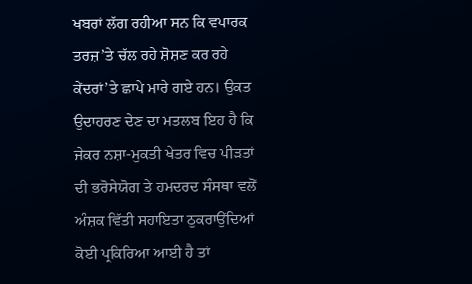ਖਬਰਾਂ ਲੱਗ ਰਹੀਆ ਸਨ ਕਿ ਵਪਾਰਕ ਤਰਜ਼’ਤੇ ਚੱਲ ਰਹੇ ਸ਼ੋਸ਼ਣ ਕਰ ਰਹੇ ਕੇਂਦਰਾਂ’ਤੇ ਛਾਪੇ ਮਾਰੇ ਗਏ ਹਨ। ਉਕਤ ਉਦਾਹਰਣ ਦੇਣ ਦਾ ਮਤਲਬ ਇਹ ਹੈ ਕਿ ਜੇਕਰ ਨਸ਼ਾ-ਮੁਕਤੀ ਖੇਤਰ ਵਿਚ ਪੀੜਤਾਂ ਦੀ ਭਰੋਸੇਯੋਗ ਤੇ ਹਮਦਰਦ ਸੰਸਥਾ ਵਲੋਂ ਅੰਸ਼ਕ ਵਿੱਤੀ ਸਹਾਇਤਾ ਠੁਕਰਾਉਂਦਿਆਂ ਕੋਈ ਪ੍ਰਕਿਰਿਆ ਆਈ ਹੈ ਤਾਂ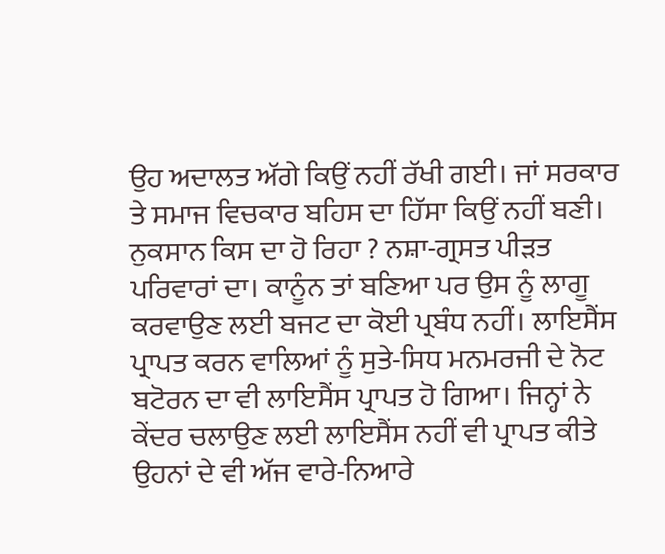ਉਹ ਅਦਾਲਤ ਅੱਗੇ ਕਿਉਂ ਨਹੀਂ ਰੱਖੀ ਗਈ। ਜਾਂ ਸਰਕਾਰ ਤੇ ਸਮਾਜ ਵਿਚਕਾਰ ਬਹਿਸ ਦਾ ਹਿੱਸਾ ਕਿਉਂ ਨਹੀਂ ਬਣੀ। ਨੁਕਸਾਨ ਕਿਸ ਦਾ ਹੋ ਰਿਹਾ ? ਨਸ਼ਾ-ਗ੍ਰਸਤ ਪੀੜਤ ਪਰਿਵਾਰਾਂ ਦਾ। ਕਾਨੂੰਨ ਤਾਂ ਬਣਿਆ ਪਰ ਉਸ ਨੂੰ ਲਾਗੂ ਕਰਵਾਉਣ ਲਈ ਬਜਟ ਦਾ ਕੋਈ ਪ੍ਰਬੰਧ ਨਹੀਂ। ਲਾਇਸੈਂਸ ਪ੍ਰਾਪਤ ਕਰਨ ਵਾਲਿਆਂ ਨੂੰ ਸੁਤੇ-ਸਿਧ ਮਨਮਰਜੀ ਦੇ ਨੋਟ ਬਟੋਰਨ ਦਾ ਵੀ ਲਾਇਸੈਂਸ ਪ੍ਰਾਪਤ ਹੋ ਗਿਆ। ਜਿਨ੍ਹਾਂ ਨੇ ਕੇਂਦਰ ਚਲਾਉਣ ਲਈ ਲਾਇਸੈਂਸ ਨਹੀਂ ਵੀ ਪ੍ਰਾਪਤ ਕੀਤੇ ਉਹਨਾਂ ਦੇ ਵੀ ਅੱਜ ਵਾਰੇ-ਨਿਆਰੇ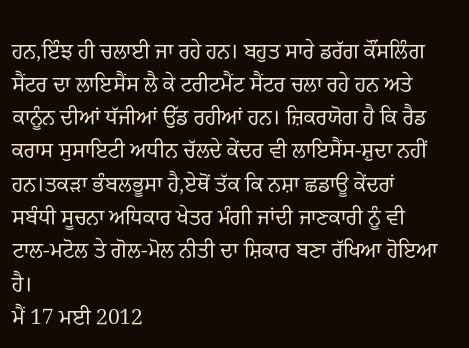ਹਨ,ਇੰਝ ਹੀ ਚਲਾਈ ਜਾ ਰਹੇ ਹਨ। ਬਹੁਤ ਸਾਰੇ ਡਰੱਗ ਕੌਂਸਲਿੰਗ ਸੈਂਟਰ ਦਾ ਲਾਇਸੈਂਸ ਲੈ ਕੇ ਟਰੀਟਮੈਂਟ ਸੈਂਟਰ ਚਲਾ ਰਹੇ ਹਨ ਅਤੇ ਕਾਨੂੰਨ ਦੀਆਂ ਧੱਜੀਆਂ ਉੱਡ ਰਹੀਆਂ ਹਨ। ਜ਼ਿਕਰਯੋਗ ਹੈ ਕਿ ਰੈਡ ਕਰਾਸ ਸੁਸਾਇਟੀ ਅਧੀਨ ਚੱਲਦੇ ਕੇਂਦਰ ਵੀ ਲਾਇਸੈਂਸ-ਸ਼ੁਦਾ ਨਹੀਂ ਹਨ।ਤਕੜਾ ਭੰਬਲਭੂਸਾ ਹੈ,ਏਥੋਂ ਤੱਕ ਕਿ ਨਸ਼ਾ ਛਡਾਊ ਕੇਂਦਰਾਂ ਸਬੰਧੀ ਸੂਚਨਾ ਅਧਿਕਾਰ ਖੇਤਰ ਮੰਗੀ ਜਾਂਦੀ ਜਾਣਕਾਰੀ ਨੂੰ ਵੀ ਟਾਲ-ਮਟੋਲ ਤੇ ਗੋਲ-ਮੋਲ ਨੀਤੀ ਦਾ ਸ਼ਿਕਾਰ ਬਣਾ ਰੱਖਿਆ ਹੋਇਆ ਹੈ।
ਮੈਂ 17 ਮਈ 2012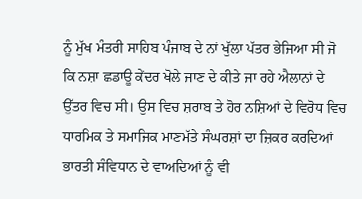ਨੂੰ ਮੁੱਖ ਮੰਤਰੀ ਸਾਹਿਬ ਪੰਜਾਬ ਦੇ ਨਾਂ ਖੁੱਲਾ ਪੱਤਰ ਭੇਜਿਆ ਸੀ ਜੋ ਕਿ ਨਸ਼ਾ ਛਡਾਊ ਕੇਂਦਰ ਖੋਲੇ ਜਾਣ ਦੇ ਕੀਤੇ ਜਾ ਰਹੇ ਐਲਾਨਾਂ ਦੇ ਉੱਤਰ ਵਿਚ ਸੀ। ਉਸ ਵਿਚ ਸ਼ਰਾਬ ਤੇ ਹੋਰ ਨਸ਼ਿਆਂ ਦੇ ਵਿਰੋਧ ਵਿਚ ਧਾਰਮਿਕ ਤੇ ਸਮਾਜਿਕ ਮਾਣਮੱਤੇ ਸੰਘਰਸ਼ਾਂ ਦਾ ਜ਼ਿਕਰ ਕਰਦਿਆਂ ਭਾਰਤੀ ਸੰਵਿਧਾਨ ਦੇ ਵਾਅਦਿਆਂ ਨੂੰ ਵੀ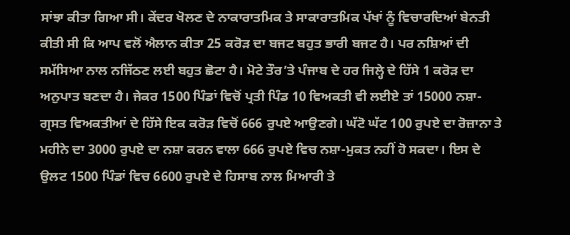ਸਾਂਝਾ ਕੀਤਾ ਗਿਆ ਸੀ। ਕੇਂਦਰ ਖੋਲਣ ਦੇ ਨਾਕਾਰਾਤਮਿਕ ਤੇ ਸਾਕਾਰਾਤਮਿਕ ਪੱਖਾਂ ਨੂੰ ਵਿਚਾਰਦਿਆਂ ਬੇਨਤੀ ਕੀਤੀ ਸੀ ਕਿ ਆਪ ਵਲੋਂ ਐਲਾਨ ਕੀਤਾ 25 ਕਰੋੜ ਦਾ ਬਜਟ ਬਹੁਤ ਭਾਰੀ ਬਜਟ ਹੈ। ਪਰ ਨਸ਼ਿਆਂ ਦੀ ਸਮੱਸਿਆ ਨਾਲ ਨਜਿੱਠਣ ਲਈ ਬਹੁਤ ਛੋਟਾ ਹੈ। ਮੋਟੇ ਤੌਰ’ਤੇ ਪੰਜਾਬ ਦੇ ਹਰ ਜਿਲ੍ਹੇ ਦੇ ਹਿੱਸੇ 1 ਕਰੋੜ ਦਾ ਅਨੁਪਾਤ ਬਣਦਾ ਹੈ। ਜੇਕਰ 1500 ਪਿੰਡਾਂ ਵਿਚੋਂ ਪ੍ਰਤੀ ਪਿੰਡ 10 ਵਿਅਕਤੀ ਵੀ ਲਈਏ ਤਾਂ 15000 ਨਸ਼ਾ-ਗ੍ਰਸਤ ਵਿਅਕਤੀਆਂ ਦੇ ਹਿੱਸੇ ਇਕ ਕਰੋੜ ਵਿਚੋਂ 666 ਰੁਪਏ ਆਉਣਗੇ। ਘੱਟੋ ਘੱਟ 100 ਰੁਪਏ ਦਾ ਰੋਜ਼ਾਨਾ ਤੇ ਮਹੀਨੇ ਦਾ 3000 ਰੁਪਏ ਦਾ ਨਸ਼ਾ ਕਰਨ ਵਾਲਾ 666 ਰੁਪਏ ਵਿਚ ਨਸ਼ਾ-ਮੁਕਤ ਨਹੀਂ ਹੋ ਸਕਦਾ। ਇਸ ਦੇ ਉਲਟ 1500 ਪਿੰਡਾਂ ਵਿਚ 6600 ਰੁਪਏ ਦੇ ਹਿਸਾਬ ਨਾਲ ਮਿਆਰੀ ਤੇ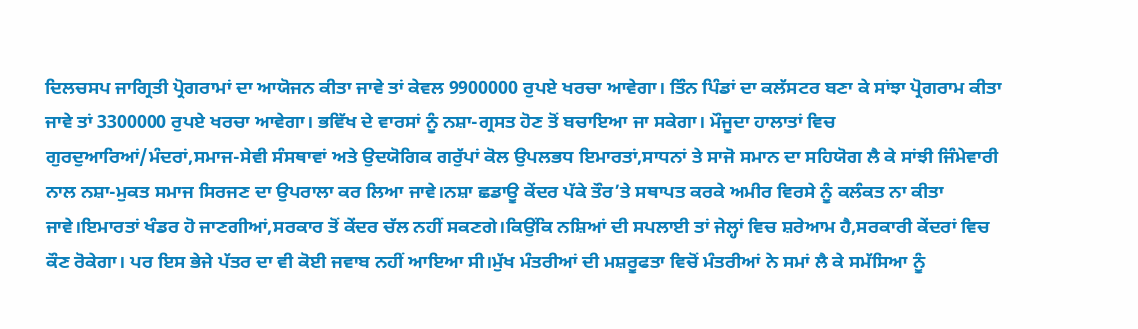ਦਿਲਚਸਪ ਜਾਗ੍ਰਿਤੀ ਪ੍ਰੋਗਰਾਮਾਂ ਦਾ ਆਯੋਜਨ ਕੀਤਾ ਜਾਵੇ ਤਾਂ ਕੇਵਲ 9900000 ਰੁਪਏ ਖਰਚਾ ਆਵੇਗਾ। ਤਿੰਨ ਪਿੰਡਾਂ ਦਾ ਕਲੱਸਟਰ ਬਣਾ ਕੇ ਸਾਂਝਾ ਪ੍ਰੋਗਰਾਮ ਕੀਤਾ ਜਾਵੇ ਤਾਂ 3300000 ਰੁਪਏ ਖਰਚਾ ਆਵੇਗਾ। ਭਵਿੱਖ ਦੇ ਵਾਰਸਾਂ ਨੂੰ ਨਸ਼ਾ-ਗ੍ਰਸਤ ਹੋਣ ਤੋਂ ਬਚਾਇਆ ਜਾ ਸਕੇਗਾ। ਮੌਜੂਦਾ ਹਾਲਾਤਾਂ ਵਿਚ ਗੁਰਦੁਆਰਿਆਂ/ਮੰਦਰਾਂ,ਸਮਾਜ-ਸੇਵੀ ਸੰਸਥਾਵਾਂ ਅਤੇ ਉਦਯੋਗਿਕ ਗਰੁੱਪਾਂ ਕੋਲ ਉਪਲਭਧ ਇਮਾਰਤਾਂ,ਸਾਧਨਾਂ ਤੇ ਸਾਜੋ ਸਮਾਨ ਦਾ ਸਹਿਯੋਗ ਲੈ ਕੇ ਸਾਂਝੀ ਜਿੰਮੇਵਾਰੀ ਨਾਲ ਨਸ਼ਾ-ਮੁਕਤ ਸਮਾਜ ਸਿਰਜਣ ਦਾ ਉਪਰਾਲਾ ਕਰ ਲਿਆ ਜਾਵੇ।ਨਸ਼ਾ ਛਡਾਊ ਕੇਂਦਰ ਪੱਕੇ ਤੌਰ’ਤੇ ਸਥਾਪਤ ਕਰਕੇ ਅਮੀਰ ਵਿਰਸੇ ਨੂੰ ਕਲੰਕਤ ਨਾ ਕੀਤਾ ਜਾਵੇ।ਇਮਾਰਤਾਂ ਖੰਡਰ ਹੋ ਜਾਣਗੀਆਂ,ਸਰਕਾਰ ਤੋਂ ਕੇਂਦਰ ਚੱਲ ਨਹੀਂ ਸਕਣਗੇ।ਕਿਉਂਕਿ ਨਸ਼ਿਆਂ ਦੀ ਸਪਲਾਈ ਤਾਂ ਜੇਲ੍ਹਾਂ ਵਿਚ ਸ਼ਰੇਆਮ ਹੈ,ਸਰਕਾਰੀ ਕੇਂਦਰਾਂ ਵਿਚ ਕੌਣ ਰੋਕੇਗਾ। ਪਰ ਇਸ ਭੇਜੇ ਪੱਤਰ ਦਾ ਵੀ ਕੋਈ ਜਵਾਬ ਨਹੀਂ ਆਇਆ ਸੀ।ਮੁੱਖ ਮੰਤਰੀਆਂ ਦੀ ਮਸ਼ਰੂਫਤਾ ਵਿਚੋਂ ਮੰਤਰੀਆਂ ਨੇ ਸਮਾਂ ਲੈ ਕੇ ਸਮੱਸਿਆ ਨੂੰ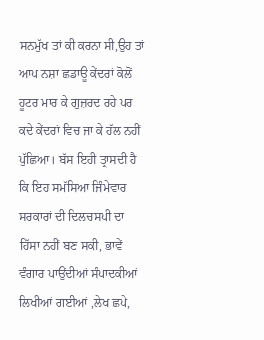ਸਨਮੁੱਖ ਤਾਂ ਕੀ ਕਰਨਾ ਸੀ,ਉਹ ਤਾਂ ਆਪ ਨਸ਼ਾ ਛਡਾਊ ਕੇਂਦਰਾਂ ਕੋਲੋਂ ਹੂਟਰ ਮਾਰ ਕੇ ਗੁਜ਼ਰਦ ਰਹੇ ਪਰ ਕਦੇ ਕੇਂਦਰਾਂ ਵਿਚ ਜਾ ਕੇ ਹੱਲ ਨਹੀਂ ਪੁੱਛਿਆ। ਬੱਸ ਇਹੀ ਤ੍ਰਾਸਦੀ ਹੈ ਕਿ ਇਹ ਸਮੱਸਿਆ ਜਿੰਮੇਵਾਰ ਸਰਕਾਰਾਂ ਦੀ ਦਿਲਚਸਪੀ ਦਾ ਹਿੱਸਾ ਨਹੀਂ ਬਣ ਸਕੀ, ਭਾਵੇਂ ਵੰਗਾਰ ਪਾਉਂਦੀਆਂ ਸੰਪਾਦਕੀਆਂ ਲਿਖੀਆਂ ਗਈਆਂ ,ਲੇਖ ਛਪੇ,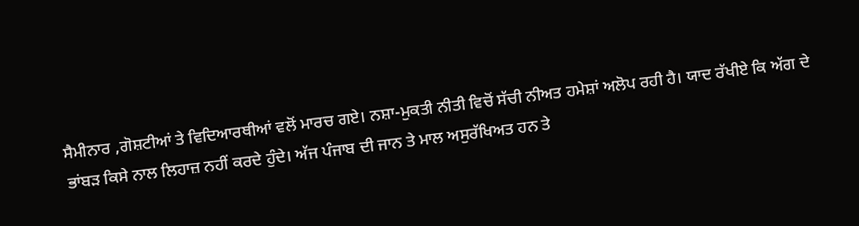ਸੈਮੀਨਾਰ ,ਗੋਸ਼ਟੀਆਂ ਤੇ ਵਿਦਿਆਰਥੀਆਂ ਵਲੋਂ ਮਾਰਚ ਗਏ। ਨਸ਼ਾ-ਮੁਕਤੀ ਨੀਤੀ ਵਿਚੋਂ ਸੱਚੀ ਨੀਅਤ ਹਮੇਸ਼ਾਂ ਅਲੋਪ ਰਹੀ ਹੈ। ਯਾਦ ਰੱਖੀਏ ਕਿ ਅੱਗ ਦੇ ਭਾਂਬੜ ਕਿਸੇ ਨਾਲ ਲਿਹਾਜ਼ ਨਹੀਂ ਕਰਦੇ ਹੁੰਦੇ। ਅੱਜ ਪੰਜਾਬ ਦੀ ਜਾਨ ਤੇ ਮਾਲ ਅਸੁਰੱਖਿਅਤ ਹਨ ਤੇ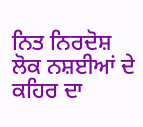ਨਿਤ ਨਿਰਦੋਸ਼ ਲੋਕ ਨਸ਼ਈਆਂ ਦੇ ਕਹਿਰ ਦਾ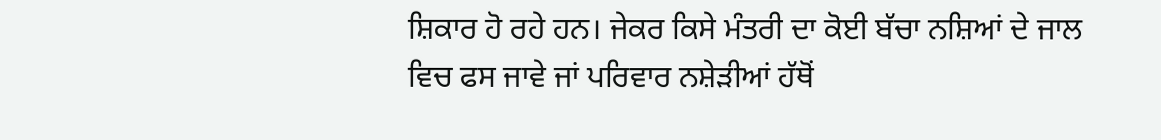ਸ਼ਿਕਾਰ ਹੋ ਰਹੇ ਹਨ। ਜੇਕਰ ਕਿਸੇ ਮੰਤਰੀ ਦਾ ਕੋਈ ਬੱਚਾ ਨਸ਼ਿਆਂ ਦੇ ਜਾਲ ਵਿਚ ਫਸ ਜਾਵੇ ਜਾਂ ਪਰਿਵਾਰ ਨਸ਼ੇੜੀਆਂ ਹੱਥੋਂ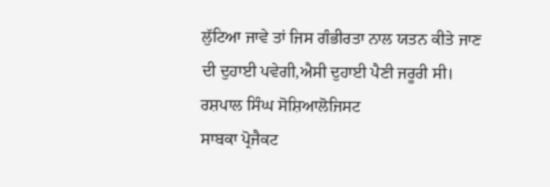ਲੁੱਟਿਆ ਜਾਵੇ ਤਾਂ ਜਿਸ ਗੰਭੀਰਤਾ ਨਾਲ ਯਤਨ ਕੀਤੇ ਜਾਣ ਦੀ ਦੁਹਾਈ ਪਵੇਗੀ,ਐਸੀ ਦੁਹਾਈ ਪੈਣੀ ਜਰੂਰੀ ਸੀ।
ਰਸ਼ਪਾਲ ਸਿੰਘ ਸੋਸ਼ਿਆਲੋਜਿਸਟ
ਸਾਬਕਾ ਪ੍ਰੋਜੈਕਟ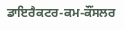ਡਾਇਰੈਕਟਰ-ਕਮ-ਕੌਂਸਲਰ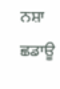ਨਸ਼ਾ ਛਡਾਊ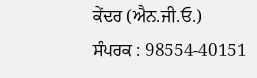ਕੇਂਦਰ (ਐਨ.ਜੀ.ਓ.)
ਸੰਪਰਕ : 98554-40151